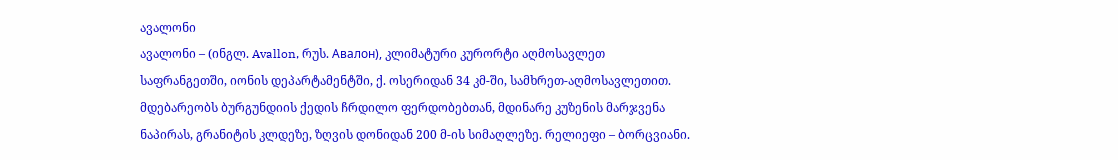ავალონი
ავალონი – (ინგლ. Avallon, რუს. Авалон), კლიმატური კურორტი აღმოსავლეთ საფრანგეთში, იონის დეპარტამენტში, ქ. ოსერიდან 34 კმ-ში, სამხრეთ-აღმოსავლეთით. მდებარეობს ბურგუნდიის ქედის ჩრდილო ფერდობებთან, მდინარე კუზენის მარჯვენა ნაპირას, გრანიტის კლდეზე, ზღვის დონიდან 200 მ-ის სიმაღლეზე. რელიეფი – ბორცვიანი.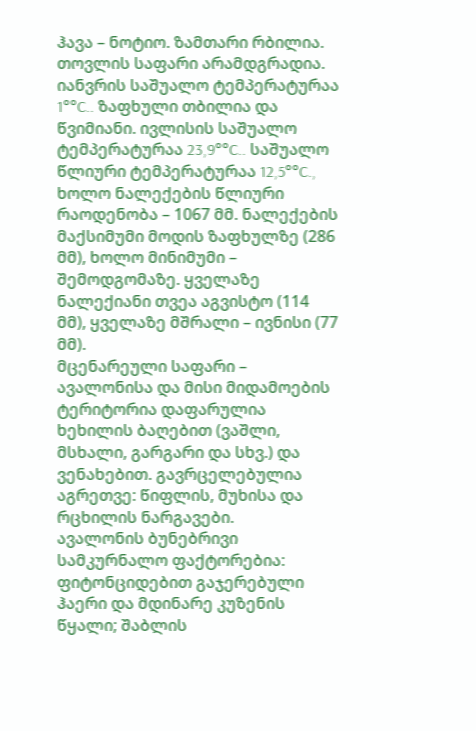ჰავა – ნოტიო. ზამთარი რბილია. თოვლის საფარი არამდგრადია. იანვრის საშუალო ტემპერატურაა 1°°C.. ზაფხული თბილია და წვიმიანი. ივლისის საშუალო ტემპერატურაა 23,9°°C.. საშუალო წლიური ტემპერატურაა 12,5°°C., ხოლო ნალექების წლიური რაოდენობა – 1067 მმ. ნალექების მაქსიმუმი მოდის ზაფხულზე (286 მმ), ხოლო მინიმუმი – შემოდგომაზე. ყველაზე ნალექიანი თვეა აგვისტო (114 მმ), ყველაზე მშრალი – ივნისი (77 მმ).
მცენარეული საფარი – ავალონისა და მისი მიდამოების ტერიტორია დაფარულია ხეხილის ბაღებით (ვაშლი, მსხალი, გარგარი და სხვ.) და ვენახებით. გავრცელებულია აგრეთვე: წიფლის, მუხისა და რცხილის ნარგავები.
ავალონის ბუნებრივი სამკურნალო ფაქტორებია: ფიტონციდებით გაჯერებული ჰაერი და მდინარე კუზენის წყალი; შაბლის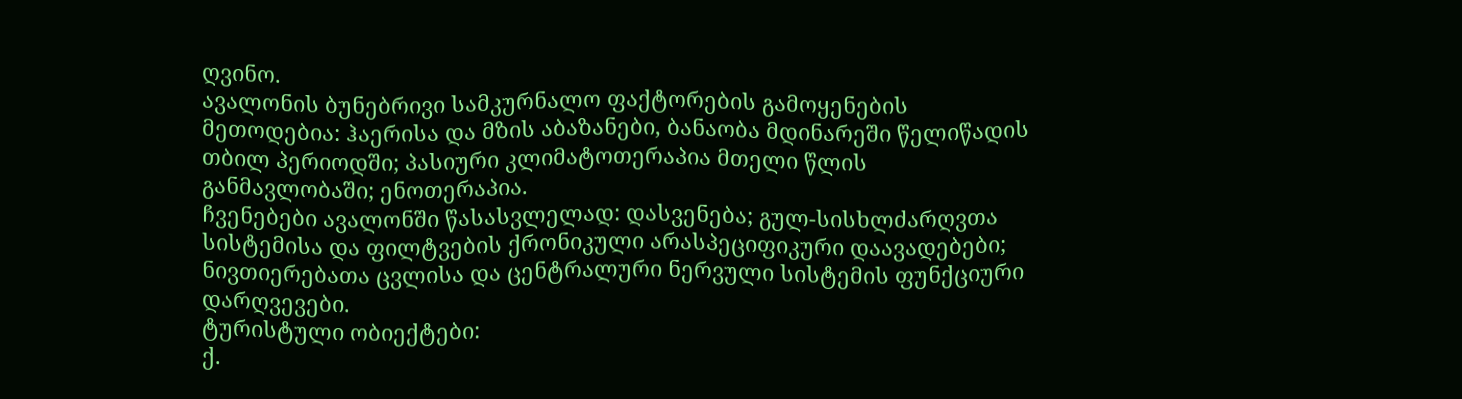ღვინო.
ავალონის ბუნებრივი სამკურნალო ფაქტორების გამოყენების მეთოდებია: ჰაერისა და მზის აბაზანები, ბანაობა მდინარეში წელიწადის თბილ პერიოდში; პასიური კლიმატოთერაპია მთელი წლის განმავლობაში; ენოთერაპია.
ჩვენებები ავალონში წასასვლელად: დასვენება; გულ-სისხლძარღვთა სისტემისა და ფილტვების ქრონიკული არასპეციფიკური დაავადებები; ნივთიერებათა ცვლისა და ცენტრალური ნერვული სისტემის ფუნქციური დარღვევები.
ტურისტული ობიექტები:
ქ.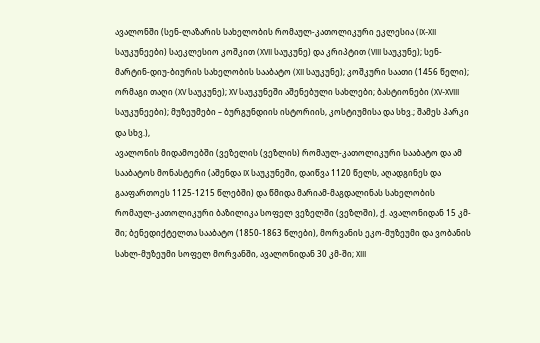ავალონში (სენ-ლაზარის სახელობის რომაულ-კათოლიკური ეკლესია (IX-XII საუკუნეები) საეკლესიო კოშკით (XVII საუკუნე) და კრიპტით (VIII საუკუნე); სენ-მარტინ-დიუ-ბიურის სახელობის სააბატო (XII საუკუნე); კოშკური საათი (1456 წელი); ორმაგი თაღი (XV საუკუნე); XV საუკუნეში აშენებული სახლები; ბასტიონები (XV-XVIII საუკუნეები); მუზეუმები – ბურგუნდიის ისტორიის, კოსტიუმისა და სხვ.; შამეს პარკი და სხვ.),
ავალონის მიდამოებში (ვეზელის (ვეზლის) რომაულ-კათოლიკური სააბატო და ამ სააბატოს მონასტერი (აშენდა IX საუკუნეში, დაიწვა 1120 წელს, აღადგინეს და გააფართოეს 1125-1215 წლებში) და წმიდა მარიამ-მაგდალინას სახელობის რომაულ-კათოლიკური ბაზილიკა სოფელ ვეზელში (ვეზლში), ქ. ავალონიდან 15 კმ-ში; ბენედიქტელთა სააბატო (1850-1863 წლები), მორვანის ეკო-მუზეუმი და ვობანის სახლ-მუზეუმი სოფელ მორვანში, ავალონიდან 30 კმ-ში; XIII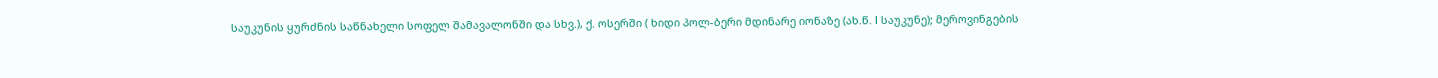საუკუნის ყურძნის საწნახელი სოფელ შამავალონში და სხვ.), ქ. ოსერში ( ხიდი პოლ-ბერი მდინარე იონაზე (ახ.წ. I საუკუნე); მეროვინგების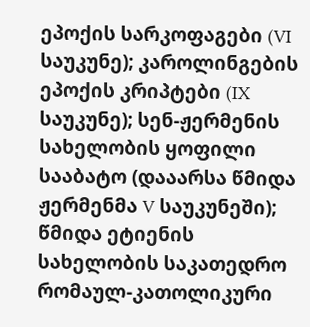ეპოქის სარკოფაგები (VI საუკუნე); კაროლინგების ეპოქის კრიპტები (IX საუკუნე); სენ-ჟერმენის სახელობის ყოფილი სააბატო (დააარსა წმიდა ჟერმენმა V საუკუნეში); წმიდა ეტიენის სახელობის საკათედრო რომაულ-კათოლიკური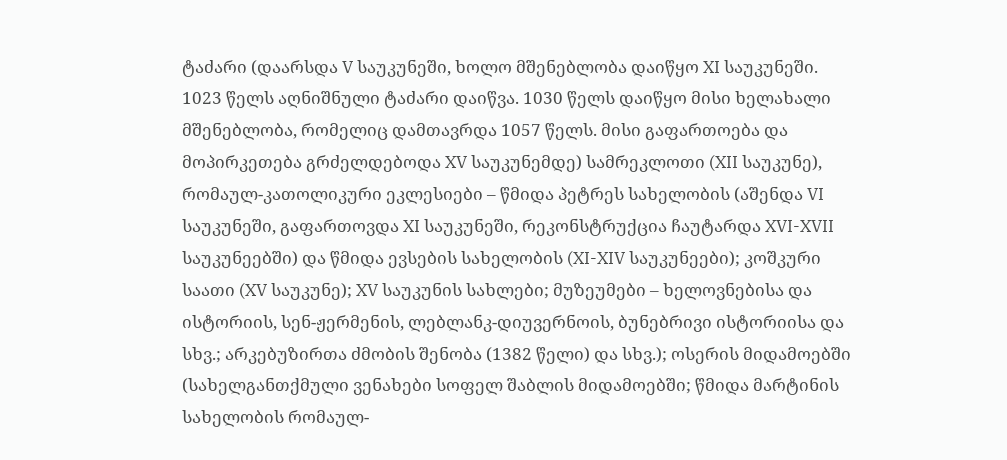ტაძარი (დაარსდა V საუკუნეში, ხოლო მშენებლობა დაიწყო XI საუკუნეში. 1023 წელს აღნიშნული ტაძარი დაიწვა. 1030 წელს დაიწყო მისი ხელახალი მშენებლობა, რომელიც დამთავრდა 1057 წელს. მისი გაფართოება და მოპირკეთება გრძელდებოდა XV საუკუნემდე) სამრეკლოთი (XII საუკუნე), რომაულ-კათოლიკური ეკლესიები – წმიდა პეტრეს სახელობის (აშენდა VI საუკუნეში, გაფართოვდა XI საუკუნეში, რეკონსტრუქცია ჩაუტარდა XVI-XVII საუკუნეებში) და წმიდა ევსების სახელობის (XI-XIV საუკუნეები); კოშკური საათი (XV საუკუნე); XV საუკუნის სახლები; მუზეუმები – ხელოვნებისა და ისტორიის, სენ-ჟერმენის, ლებლანკ-დიუვერნოის, ბუნებრივი ისტორიისა და სხვ.; არკებუზირთა ძმობის შენობა (1382 წელი) და სხვ.); ოსერის მიდამოებში (სახელგანთქმული ვენახები სოფელ შაბლის მიდამოებში; წმიდა მარტინის სახელობის რომაულ-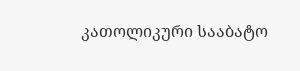კათოლიკური სააბატო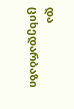და ციხედარბაზი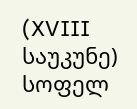(XVIII საუკუნე) სოფელ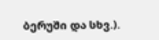ბერუში და სხვ.).